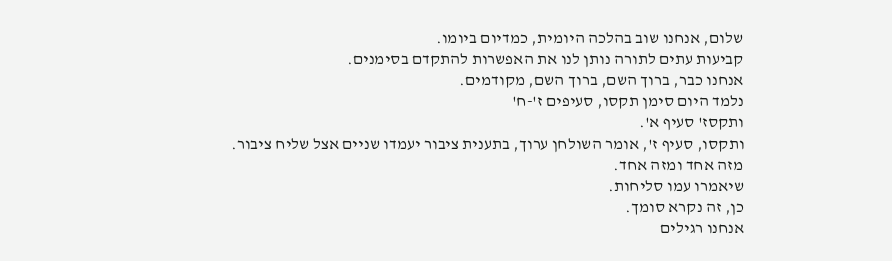שלום, אנחנו שוב בהלכה היומית, כמדיום ביומו.
קביעות עתים לתורה נותן לנו את האפשרות להתקדם בסימנים.
אנחנו כבר, ברוך השם, ברוך השם, מקודמים.
נלמד היום סימן תקסו, סעיפים ז'-ח'
ותקסז' סעיף א'.
ותקסו, סעיף ז', אומר השולחן ערוך, בתענית ציבור יעמדו שניים אצל שליח ציבור.
מזה אחד ומזה אחד.
שיאמרו עמו סליחות.
כן, זה נקרא סומך.
אנחנו רגילים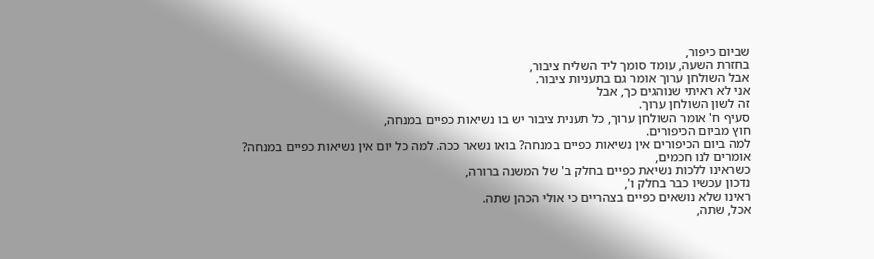שביום כיפור,
בחזרת השעה, עומד סומך ליד השליח ציבור,
אבל השולחן ערוך אומר גם בתעניות ציבור.
אני לא ראיתי שנוהגים כך, אבל
זה לשון השולחן ערוך.
סעיף ח' אומר השולחן ערוך, כל תענית ציבור יש בו נשיאות כפיים במנחה,
חוץ מביום הכיפורים.
למה ביום הכיפורים אין נשיאות כפיים במנחה? בואו נשאר ככה. למה כל יום אין נשיאות כפיים במנחה?
אומרים לנו חכמים,
כשראינו ללכות נשיאת כפיים בחלק ב' של המשנה ברורה,
נדכון עכשיו כבר בחלק ו',
ראינו שלא נושאים כפיים בצהריים כי אולי הכהן שתה.
אכל, שתה,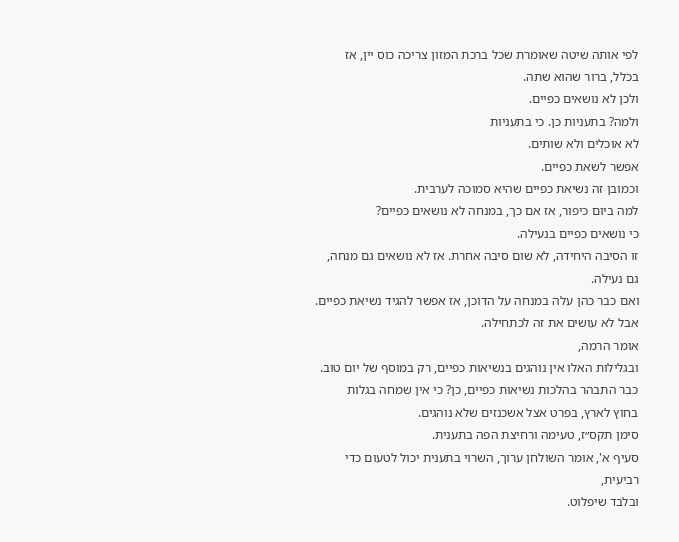לפי אותה שיטה שאומרת שכל ברכת המזון צריכה כוס יין, אז בכלל, ברור שהוא שתה.
ולכן לא נושאים כפיים.
ולמה? בתעניות כן. כי בתעניות
לא אוכלים ולא שותים.
אפשר לשאת כפיים.
וכמובן זה נשיאת כפיים שהיא סמוכה לערבית.
למה ביום כיפור, אז אם כך, במנחה לא נושאים כפיים?
כי נושאים כפיים בנעילה.
זו הסיבה היחידה, לא שום סיבה אחרת. אז לא נושאים גם מנחה, גם נעילה.
ואם כבר כהן עלה במנחה על הדוכן, אז אפשר להגיד נשיאת כפיים.
אבל לא עושים את זה לכתחילה.
אומר הרמה,
ובגלילות האלו אין נוהגים בנשיאות כפיים, רק במוסף של יום טוב. כבר התבהר בהלכות נשיאות כפיים, כן? כי אין שמחה בגלות
בחוץ לארץ, בפרט אצל אשכנזים שלא נוהגים.
סימן תקס״ז, טעימה ורחיצת הפה בתענית.
סעיף א', אומר השולחן ערוך, השרוי בתענית יכול לטעום כדי רביעית,
ובלבד שיפלוט.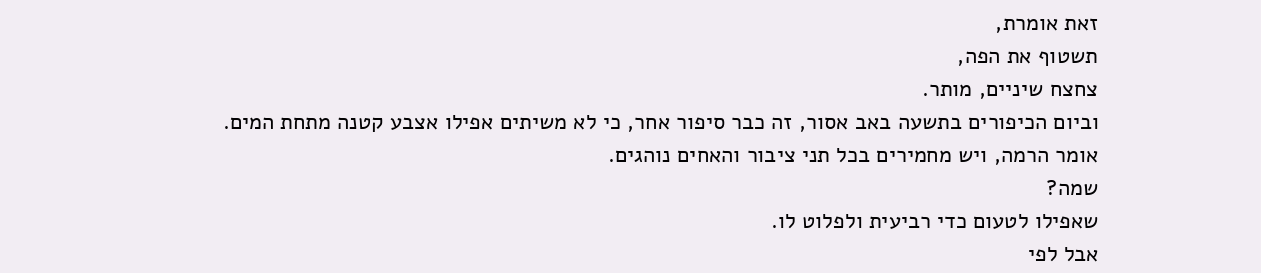זאת אומרת,
תשטוף את הפה,
צחצח שיניים, מותר.
וביום הכיפורים בתשעה באב אסור, זה כבר סיפור אחר, כי לא משיתים אפילו אצבע קטנה מתחת המים.
אומר הרמה, ויש מחמירים בכל תני ציבור והאחים נוהגים.
שמה?
שאפילו לטעום כדי רביעית ולפלוט לו.
אבל לפי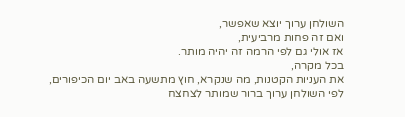השולחן ערוך יוצא שאפשר,
ואם זה פחות מרביעית,
אז אולי גם לפי הרמה זה יהיה מותר.
בכל מקרה,
את העניות הקטנות, מה שנקרא, חוץ מתשעה באב יום הכיפורים,
לפי השולחן ערוך ברור שמותר לצחצח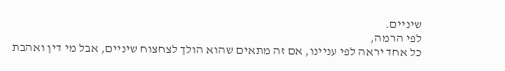שיניים.
לפי הרמה,
כל אחד יראה לפי עניינו, אם זה מתאים שהוא הולך לצחצוח שיניים, אבל מי דין ואהבת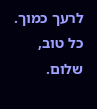לרעך כמוך.
כל טוב, שלום.